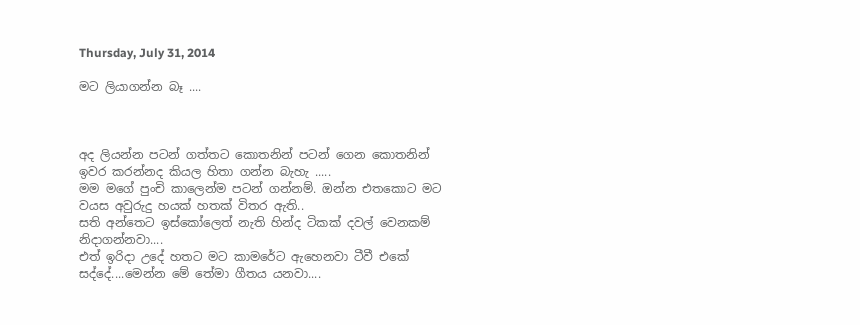Thursday, July 31, 2014

මට ලියාගන්න බෑ ....



අද ලියන්න පටන් ගත්තට කොතනින් පටන් ගෙන කොතනින් ඉවර කරන්නද කියල හිතා ගන්න බැහැ .....
මම මගේ පුංචි කාලෙන්ම පටන් ගන්නම්. ඔන්න එතකොට මට වයස අවුරුදු හයක් හතක් විතර ඇති..
සති අන්තෙට ඉස්කෝලෙත් නැති හින්ද ටිකක් දවල් වෙනකම් නිදාගන්නවා....
එත් ඉරිදා උදේ හතට මට කාමරේට ඇහෙනවා ටීවී එකේ සද්දේ....මෙන්න මේ තේමා ගීතය යනවා....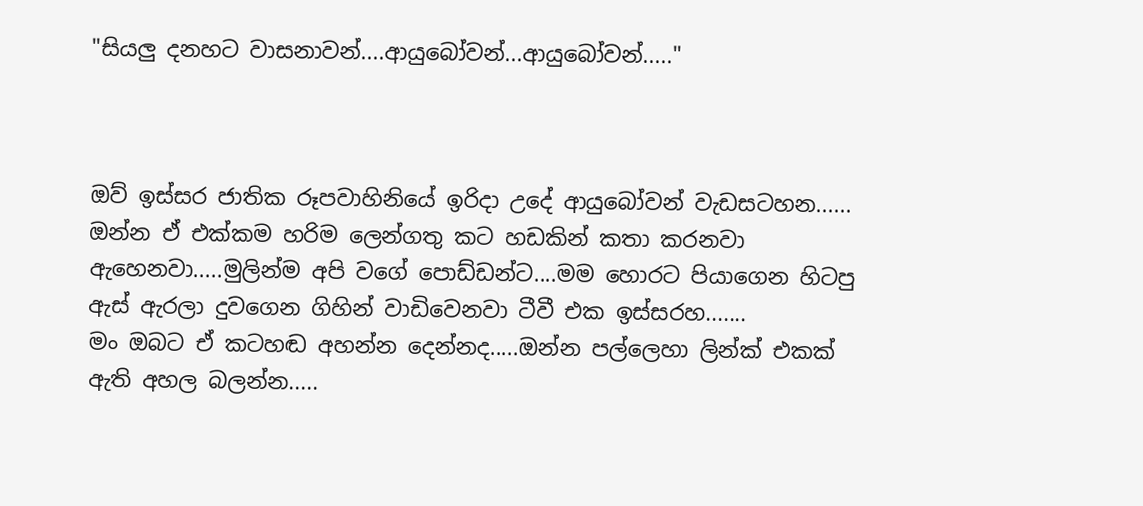"සියලු දනහට වාසනාවන්....ආයුබෝවන්...ආයුබෝවන්....."



ඔව් ඉස්සර ජාතික රූපවාහිනියේ ඉරිදා උදේ ආයුබෝවන් වැඩසටහන......
ඔන්න ඒ එක්කම හරිම ලෙන්ගතු කට හඩකින් කතා කරනවා ඇහෙනවා.....මුලින්ම අපි වගේ පොඩ්ඩන්ට....මම හොරට පියාගෙන හිටපු ඇස් ඇරලා දුවගෙන ගිහින් වාඩිවෙනවා ටීවී එක ඉස්සරහ.......
මං ඔබට ඒ කටහඬ අහන්න දෙන්නද.....ඔන්න පල්ලෙහා ලින්ක් එකක් ඇති අහල බලන්න.....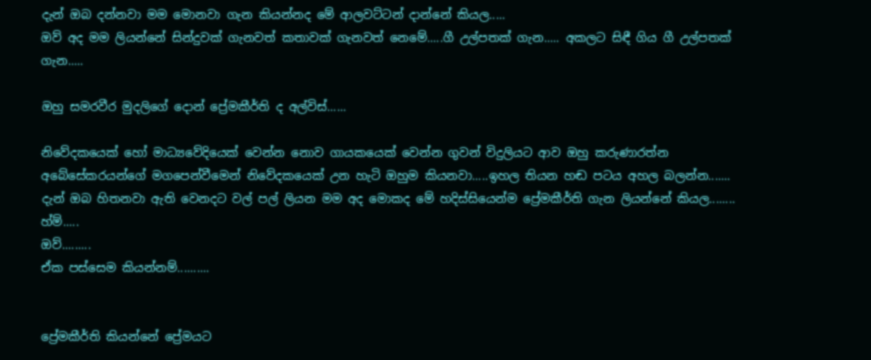දැන් ඔබ දන්නවා මම මොනවා ගැන කියන්නද මේ ආලවට්ටන් දාන්නේ කියල.....
ඔව් අද මම ලියන්නේ සින්දුවක් ගැනවත් කතාවක් ගැනවත් නෙමේ.....ගී උල්පතක් ගැන..... අකලට සිඳී ගිය ගී උල්පතක් ගැන.....

ඔහු සමරවීර මුදලිගේ දොන් ප්‍රේමකීර්ති ද අල්විස්......

නිවේදකයෙක් හෝ මාධ්‍යවේදියෙක් වෙන්න නොව ගායකයෙක් වෙන්න ගුවන් විදුලියට ආව ඔහු කරුණාරත්න අබේසේකරයන්ගේ මගපෙන්වීමෙන් නිවේදකයෙක් උන හැටි ඔහුම කියනවා.....ඉහල තියන හඬ පටය අහල බලන්න.......
දැන් ඔබ හිතනවා ඇති වෙනදට වල් පල් ලියන මම අද මොකද මේ හදිස්සියෙන්ම ප්‍රේමකීර්ති ගැන ලියන්නේ කියල........
හ්ම්.....
ඔව්.........
ඒක පස්සෙම කියන්නම්..........


ප්‍රේමකීර්ති කියන්නේ ප්‍රේමයට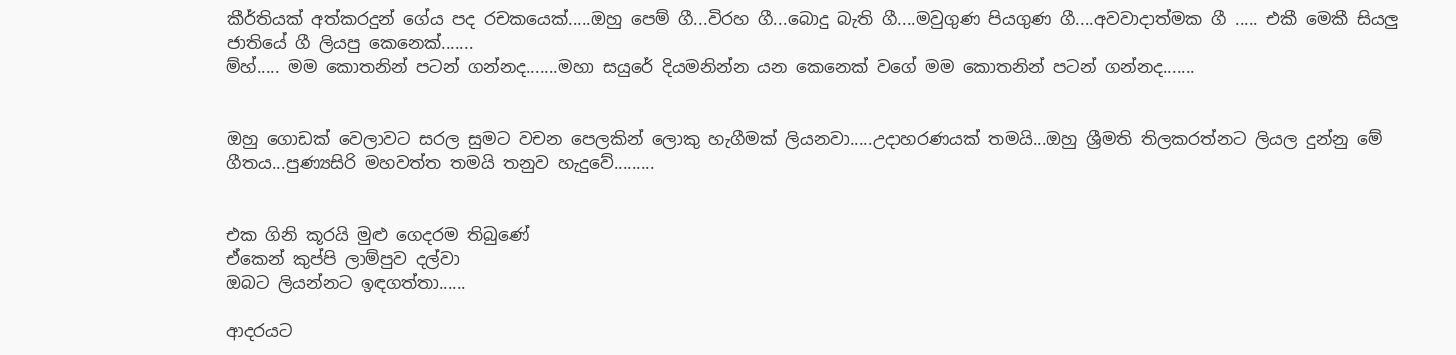කීර්තියක් අත්කරදුන් ගේය පද රචකයෙක්.....ඔහු පෙම් ගී...විරහ ගී...බොදු බැති ගී....මවුගුණ පියගුණ ගී....අවවාදාත්මක ගී ..... එකී මෙකී සියලු ජාතියේ ගී ලියපු කෙනෙක්.......
ම්හ්..... මම කොතනින් පටන් ගන්නද.......මහා සයුරේ දියමනින්න යන කෙනෙක් වගේ මම කොතනින් පටන් ගන්නද.......


ඔහු ගොඩක් වෙලාවට සරල සුමට වචන පෙලකින් ලොකු හැගීමක් ලියනවා.....උදාහරණයක් තමයි...ඔහු ශ්‍රීමති තිලකරත්නට ලියල දුන්නු මේ ගීතය...පුණ්‍යසිරි මහවත්ත තමයි තනුව හැදුවේ.........


එක ගිනි කූරයි මුළු ගෙදරම තිබුණේ
ඒකෙන් කුප්පි ලාම්පුව දල්වා
ඔබට ලියන්නට ඉඳගත්තා......

ආදරයට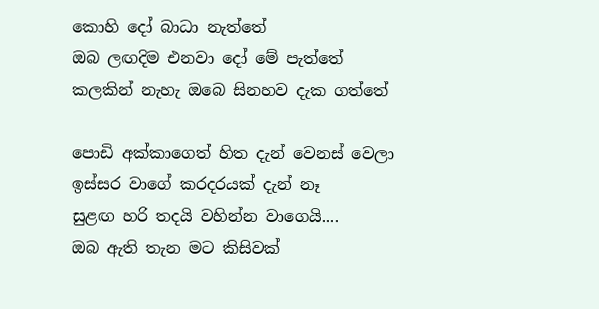කොහි දෝ බාධා නැත්තේ
ඔබ ලඟදිම එනවා දෝ මේ පැත්තේ
කලකින් නැහැ ඔබෙ සිනහව දැක ගත්තේ

පොඩි අක්කාගෙත් හිත දැන් වෙනස් වෙලා
ඉස්සර වාගේ කරදරයක් දැන් නෑ
සුළඟ හරි තදයි වහින්න වාගෙයි....
ඔබ ඇති තැන මට කිසිවක්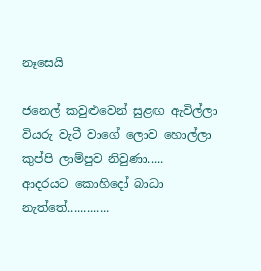නෑසෙයි

ජනෙල් කවුළුවෙන් සුළඟ ඇවිල්ලා
වියරු වැටී වාගේ ලොව හොල්ලා
කුප්පි ලාම්පුව නිවුණා.....
ආදරයට කොහිදෝ බාධා නැත්තේ.............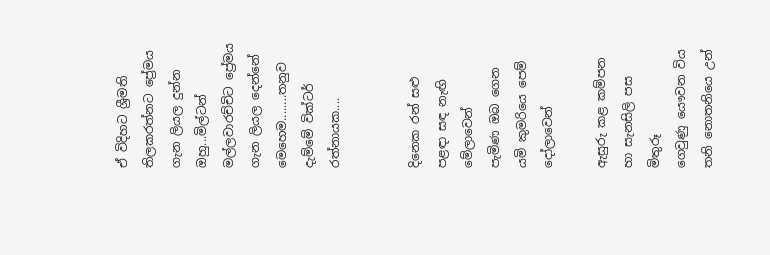ඒ විදිහට ශ්‍රීමති තිලකරත්නට ප්‍රේමය ගැන ලියල දුන්න ඔහු...මිල්ටන් මල්ලවාරච්චිට ප්‍රේමය ගැන ලියල දෙන්නේ මෙහෙම........තනුව දැම්මේ වික්ටර් රත්නායක....


දිනෙක රන් සළු පළඳා සඳ නැඟි මේලාවෙන්
පැමිණ ඔබ ගෙන යමි කුමරියෙ පෙම් දෝලාවෙන්

ඇසුරු කළ කම්පන හා සැනසිලි පස මිතුරූ
ගෙවුණු යෞවන විය තනි නොතනියෙ උන්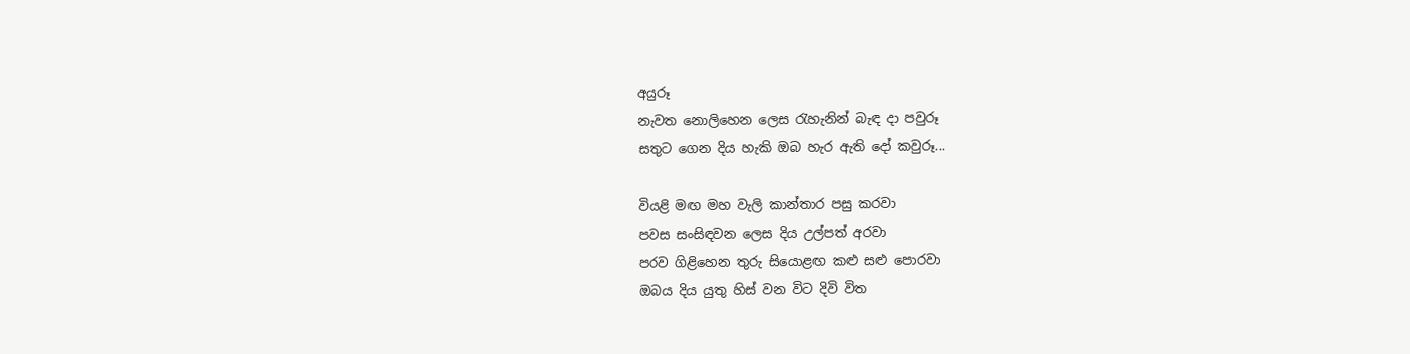අයුරූ
නැවත නොලිහෙන ලෙස රැහැනින් බැඳ දා පවුරූ
සතුට ගෙන දිය හැකි ඔබ හැර ඇති දෝ කවුරූ...

වියළි මඟ මහ වැලි කාන්තාර පසු කරවා
පවස සංසිඳවන ලෙස දිය උල්පත් අරවා
පරව ගිළිහෙන තුරු සියොළඟ කළු සළු පොරවා
ඔබය දිය යුතු හිස් වන විට දිවි විත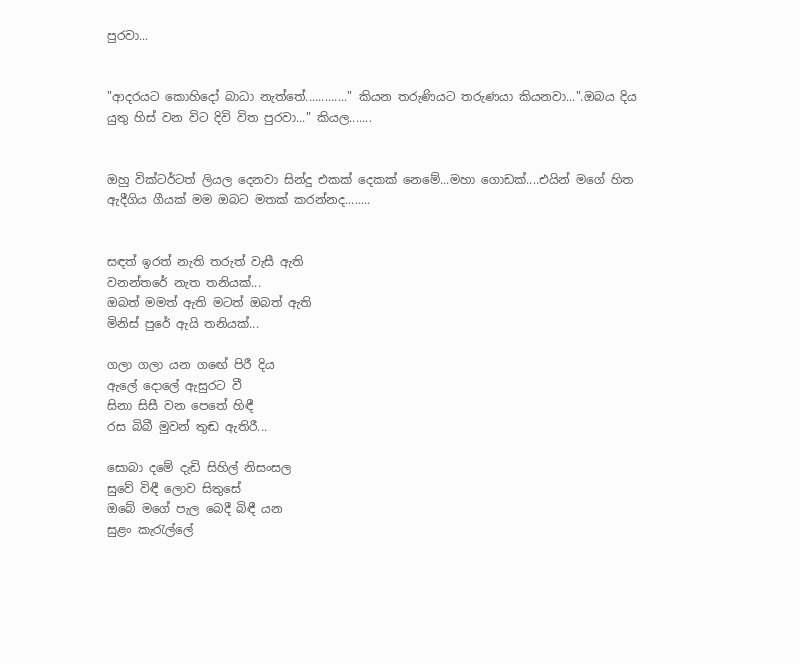පුරවා...


"ආදරයට කොහිදෝ බාධා නැත්තේ............." කියන තරුණියට තරුණයා කියනවා...".ඔබය දිය යුතු හිස් වන විට දිවි විත පුරවා..." කියල.......


ඔහු වික්ටර්ටත් ලියල දෙනවා සින්දු එකක් දෙකක් නෙමේ...මහා ගොඩක්....එයින් මගේ හිත ඇදීගිය ගීයක් මම ඔබට මතක් කරන්නද........


සඳත් ඉරත් නැති තරුත් වැසී ඇති
වනන්තරේ නැත තනියක්...
ඔබත් මමත් ඇති මටත් ඔබත් ඇති
මිනිස් පුරේ ඇයි තනියක්...

ගලා ගලා යන ගඟේ පිරී දිය
ඇලේ දොලේ ඇසුරට වී
සිනා සිසී වන පෙතේ හිඳී
රස බිබී මුවන් තුඬ ඇතිරී...

සොබා දමේ දැඩි සිහිල් නිසංසල
සුවේ විඳී ලොව සිතුසේ
ඔබේ මගේ පැල බෙදී බිඳී යන
සුළං කැරැල්ලේ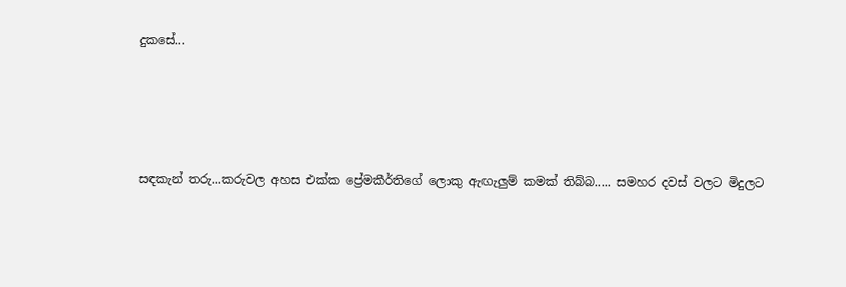දුකසේ...




සඳකැන් තරු...කරුවල අහස එක්ක ප්‍රේමකීර්තිගේ ලොකු ඇඟැලුම් කමක් තිබ්බ..... සමහර දවස් වලට මිදුලට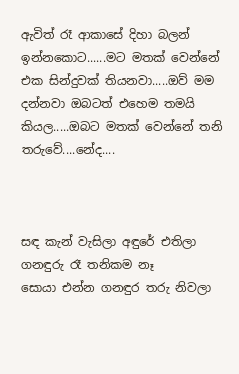ඇවිත් රෑ ආකාසේ දිහා බලන් ඉන්නකොට......මට මතක් වෙන්නේ එක සින්දුවක් තියනවා.....ඔව් මම දන්නවා ඔබටත් එහෙම තමයි කියල.....ඔබට මතක් වෙන්නේ තනි තරුවේ....නේද....



සඳ කැන් වැසිලා අඳුරේ එතිලා
ගනඳුරු රෑ තනිකම නෑ
සොයා එන්න ගනඳුර තරු නිවලා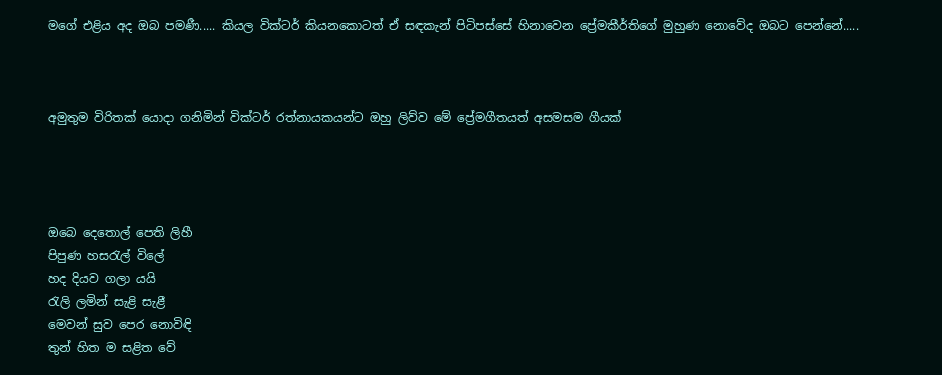මගේ එළිය අද ඔබ පමණී..... කියල වික්ටර් කියනකොටත් ඒ සඳකැන් පිටිපස්සේ හිනාවෙන ප්‍රේමකීර්තිගේ මුහුණ නොවේද ඔබට පෙන්නේ.....



අමුතුම විරිතක් යොදා ගනිමින් වික්ටර් රත්නායකයන්ට ඔහු ලිව්ව මේ ප්‍රේමගීතයත් අසමසම ගීයක්




ඔබෙ දෙතොල් පෙති ලිහී
පිපුණ හසරැල් විලේ
හද දියව ගලා යයි
රැලි ලමින් සැළි සැළී
මෙවන් සුව පෙර නොවිඳි
තුන් හිත ම සළිත වේ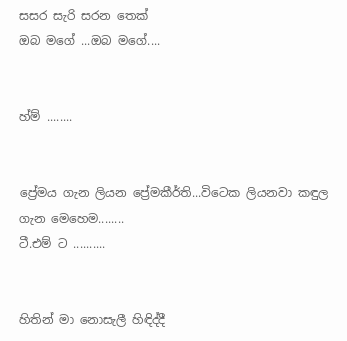සසර සැරි සරන තෙක්
ඔබ මගේ ...ඔබ මගේ....


හ්ම් ........


ප්‍රේමය ගැන ලියන ප්‍රේමකීර්ති...විටෙක ලියනවා කඳුල ගැන මෙහෙම........
ටී.එම් ට ..........


හිතින් මා නොසැලී හිඳිද්දී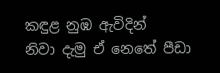කඳුළ නුඹ ඇවිදින්
නිවා දැමු ඒ නෙතේ පීඩා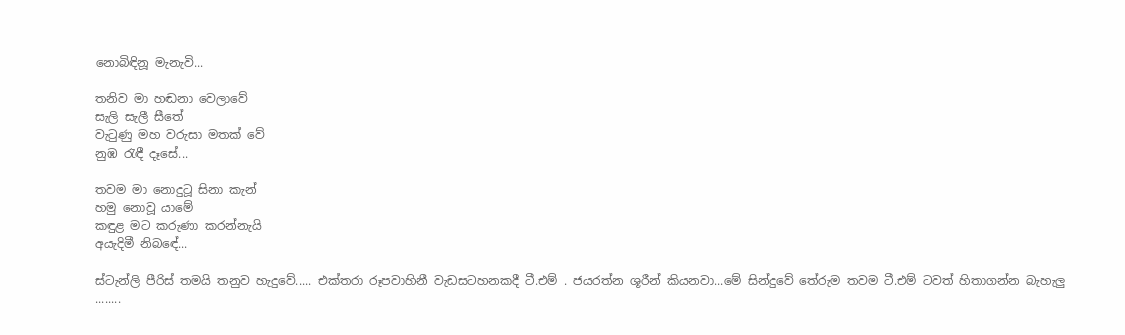නොබිඳිනූ මැනැවි...

තනිව මා හඬනා වෙලාවේ
සැලි සැලී සීතේ
වැටුණු මහ වරුසා මතක් වේ
නුඹ රැඳී දෑසේ...

තවම මා නොදුටූ සිනා කැන්
හමු නොවූ යාමේ
කඳුළ මට කරුණා කරන්නැයි
අයැදිමී නිබඳේ...

ස්ටැන්ලි පීරිස් තමයි තනුව හැදුවේ..... එක්තරා රූපවාහිනී වැඩසටහනකදී ටී.එම් . ජයරත්න ශූරීන් කියනවා...මේ සින්දුවේ තේරුම තවම ටී.එම් ටවත් හිතාගන්න බැහැලු ........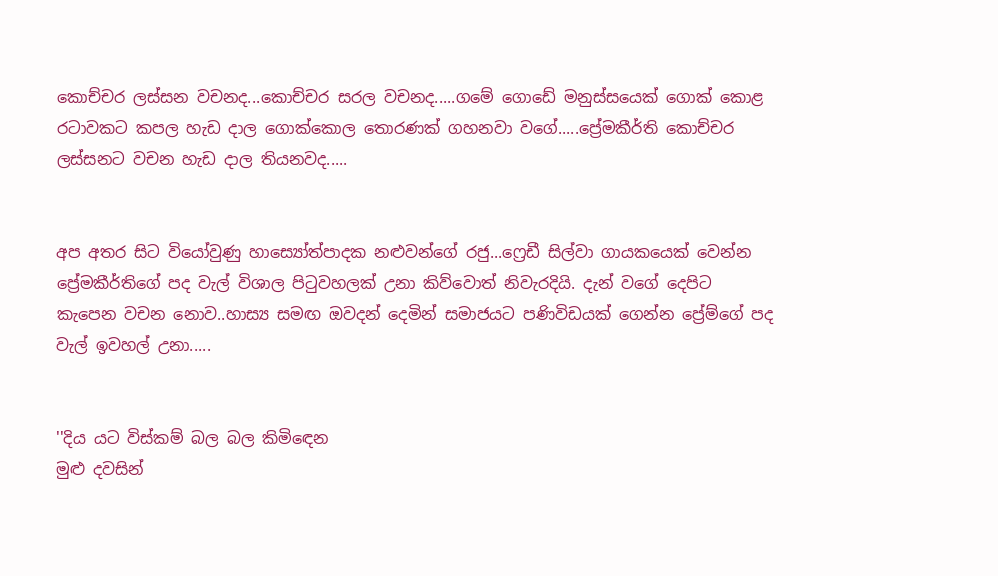කොච්චර ලස්සන වචනද...කොච්චර සරල වචනද.....ගමේ ගොඩේ මනුස්සයෙක් ගොක් කොළ රටාවකට කපල හැඩ දාල ගොක්කොල තොරණක් ගහනවා වගේ.....ප්‍රේමකීර්ති කොච්චර ලස්සනට වචන හැඩ දාල තියනවද.....


අප අතර සිට වියෝවුණු හාස්‍යෝත්පාදක නළුවන්ගේ රජු...ෆ්‍රෙඩී සිල්වා ගායකයෙක් වෙන්න ප්‍රේමකීර්තිගේ පද වැල් විශාල පිටුවහලක් උනා කිව්වොත් නිවැරදියි. දැන් වගේ දෙපිට කැපෙන වචන නොව..හාස්‍ය සමඟ ඔවදන් දෙමින් සමාජයට පණිවිඩයක් ගෙන්න ප්‍රේම්ගේ පද වැල් ඉවහල් උනා.....


''දිය යට විස්කම් බල බල කිමිඳෙන
මුළු දවසින්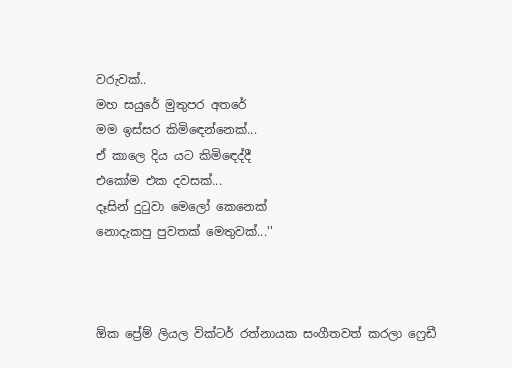වරුවක්..
මහ සයුරේ මුතුපර අතරේ
මම ඉස්සර කිමිඳෙන්නෙක්...
ඒ කාලෙ දිය යට කිමිඳෙද්දී
එකෝම එක දවසක්...
දෑසින් දුටුවා මෙලෝ කෙනෙක්
නොදැකපු පුවතක් මෙතුවක්...''



ඕක ප්‍රේම් ලියල වික්ටර් රත්නායක සංගීතවත් කරලා ෆ්‍රෙඩී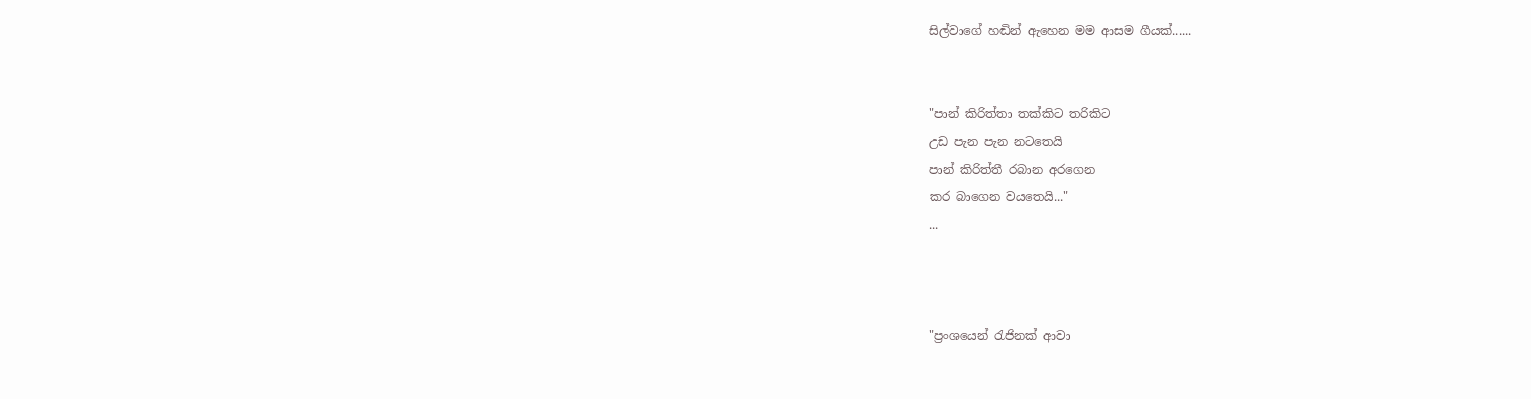සිල්වාගේ හඬින් ඇහෙන මම ආසම ගීයක්......


"පාන් කිරිත්තා තක්කිට තරිකිට
උඩ පැන පැන නටතෙයි
පාන් කිරිත්තී රබාන අරගෙන
කර බාගෙන වයතෙයි..."
...



"ප්‍රංශයෙන් රැජිනක් ආවා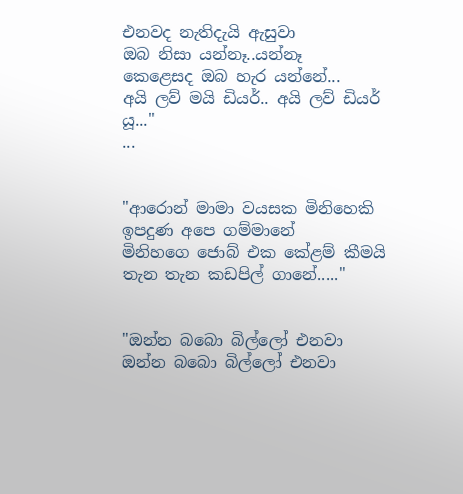එනවද නැතිදැයි ඇසුවා
ඔබ නිසා යන්නෑ..යන්නෑ
කෙළෙසද ඔබ හැර යන්නේ...
අයි ලව් මයි ඩියර්.. අයි ලව් ඩියර් යූ..."
...


"ආරොන් මාමා වයසක මිනිහෙකි
ඉපදුණ අපෙ ගම්මානේ
මිනිහගෙ ජොබ් එක කේළම් කීමයි
තැන තැන කඩපිල් ගානේ....."


"ඔන්න බබො බිල්ලෝ එනවා
ඔන්න බබො බිල්ලෝ එනවා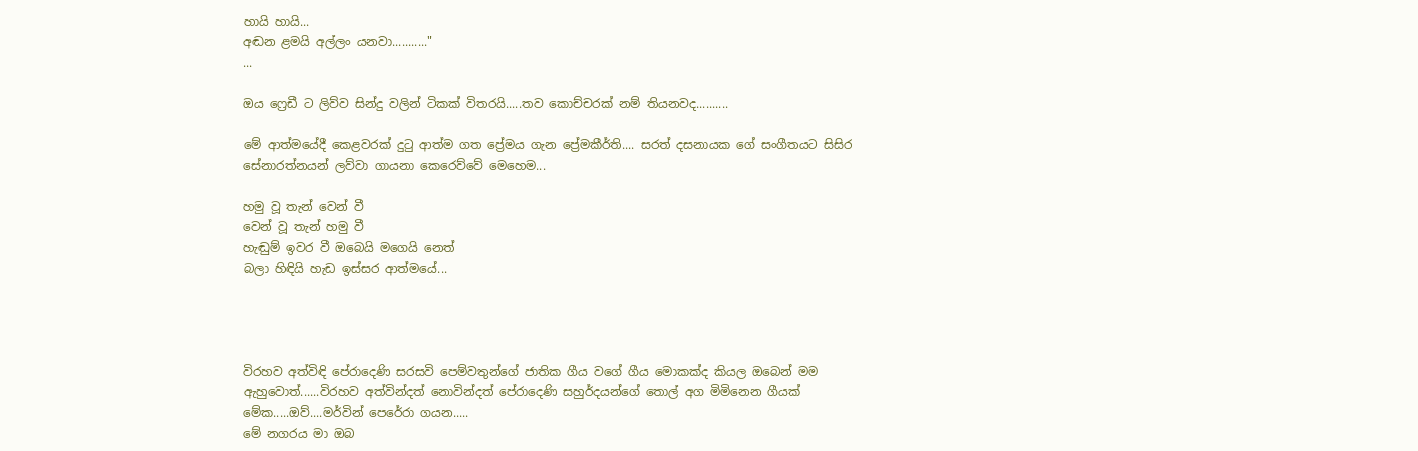හායි හායි...
අඬන ළමයි අල්ලං යනවා..........."
...

ඔය ෆ්‍රෙඩී ට ලිව්ව සින්දු වලින් ටිකක් විතරයි.....තව කොච්චරක් නම් තියනවද..........

මේ ආත්මයේදී කෙළවරක් දුටු ආත්ම ගත ප්‍රේමය ගැන ප්‍රේමකීර්ති.... සරත් දසනායක ගේ සංගීතයට සිසිර සේනාරත්නයන් ලව්වා ගායනා කෙරෙව්වේ මෙහෙම...

හමු වූ තැන් වෙන් වී
වෙන් වූ තැන් හමු වී
හැඬුම් ඉවර වී ඔබෙයි මගෙයි නෙත්
බලා හිඳියි හැඩ ඉස්සර ආත්මයේ...




විරහව අත්විඳි පේරාදෙණි සරසවි පෙම්වතුන්ගේ ජාතික ගීය වගේ ගීය මොකක්ද කියල ඔබෙන් මම ඇහුවොත්......විරහව අත්වින්දත් නොවින්දත් පේරාදෙණි සහුර්දයන්ගේ තොල් අග මිමිනෙන ගීයක් මේක.....ඔව්....මර්වින් පෙරේරා ගයන.....
මේ නගරය මා ඔබ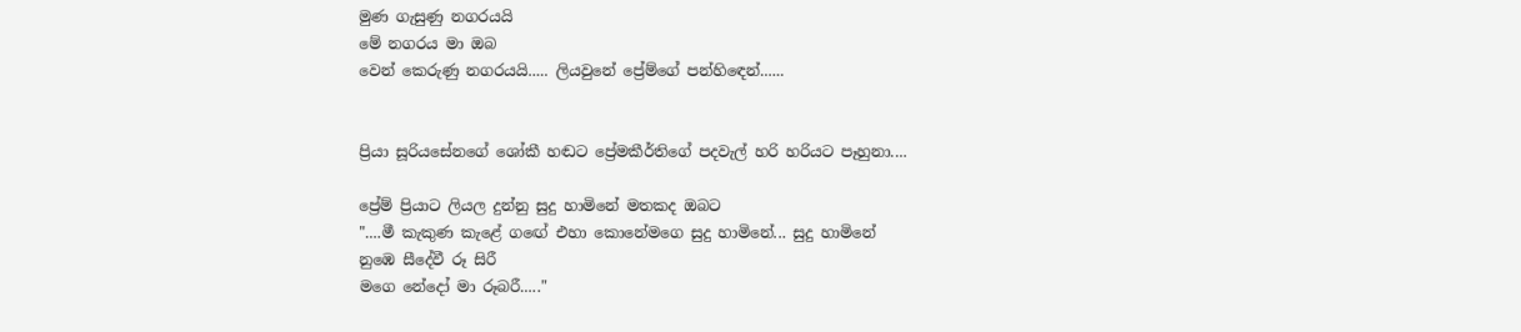මුණ ගැසුණු නගරයයි
මේ නගරය මා ඔබ
වෙන් කෙරුණු නගරයයි..... ලියවුනේ ප්‍රේම්ගේ පන්හිඳෙන්......


ප්‍රියා සූරියසේනගේ ශෝකී හඬට ප්‍රේමකීර්තිගේ පදවැල් හරි හරියට පෑහුනා....

ප්‍රේම් ප්‍රියාට ලියල දුන්නු සුදු හාමිනේ මතකද ඔබට
"....මී කැකුණ කැළේ ගඟේ එහා කොනේමගෙ සුදු හාමිනේ... සුදු හාමිනේ
නුඹෙ සීදේවී රූ සිරී
මගෙ නේදෝ මා රූබරී....."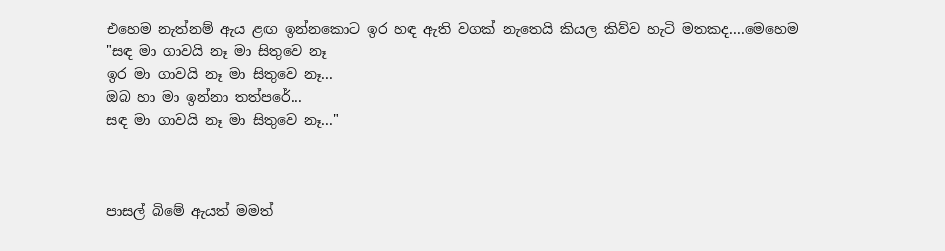එහෙම නැත්නම් ඇය ළඟ ඉන්නකොට ඉර හඳ ඇති වගක් නැතෙයි කියල කිව්ව හැටි මතකද....මෙහෙම
"සඳ මා ගාවයි නෑ මා සිතුවෙ නෑ
ඉර මා ගාවයි නෑ මා සිතුවෙ නෑ...
ඔබ හා මා ඉන්නා තත්පරේ...
සඳ මා ගාවයි නෑ මා සිතුවෙ නෑ..."



පාසල් බිමේ ඇයත් මමත්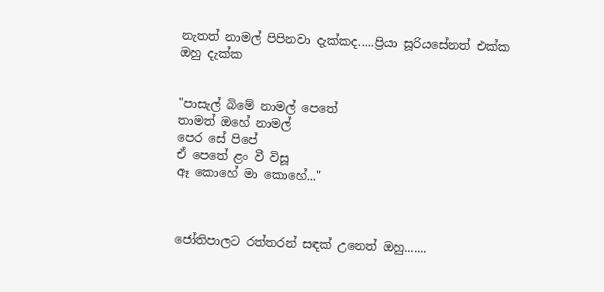නැතත් නාමල් පිපිනවා දැක්කද.....ප්‍රියා සූරියසේනත් එක්ක ඔහු දැක්ක


"පාසැල් බිමේ නාමල් පෙතේ
තාමත් ඔහේ නාමල්
පෙර සේ පිපේ
ඒ පෙතේ ළං වී විසූ
ඈ කොහේ මා කොහේ..."



ජෝතිපාලට රත්තරන් සඳක් උනෙත් ඔහු.......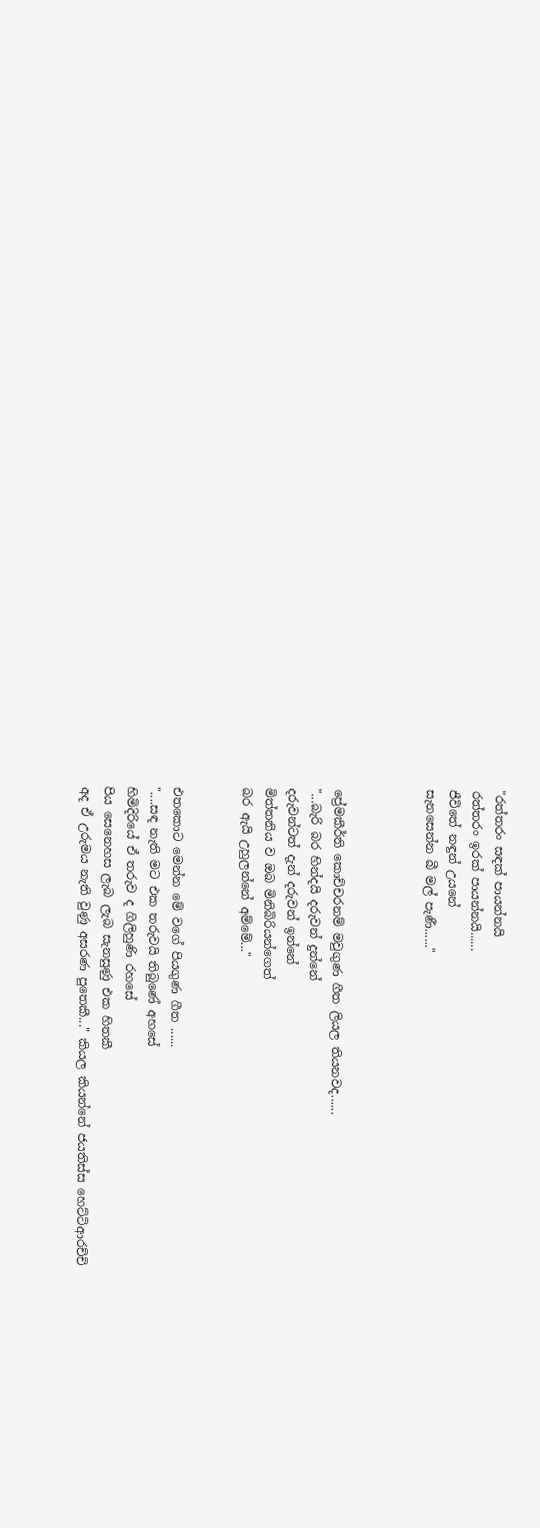"රත්තරං සඳක් පායන්නයි
රත්තරං ඉරක් පායන්නයි......
ජීවිතේ නඳුන් උයනේ
සැනසෙන්න බී මල් පැණී......"



ප්‍රේමකීර්ති කොච්චරනම් මවුගුණ ගීත ලියල තියනවද......
"...බැරි බර හින්දයි දරුවන් දුන්නේ
දරුවන්ටත් දැන් දරුවන් ඉන්නේ
මිත්තනිය ව ඔබ මිනිබිරියන්ගෙත්
බර ඇයි උහුලන්නේ අම්මේ..."


එතකොට මෙන්න මේ වගේ පියගුණ ගීත ......
"....සඳ නැති මට එක තරුවයි තිබුණේ අහසේ
හිමිදිරියේ ඒ තරුව ද ගිලිහුණි රහසේ
පිය සෙනෙහස ලැබ ලැබ සැනසුණු එක හිතකී
අද ඒ උරුමය නැති වුණු අසරණ පුතෙකී..." කියල කියන්නේ ජයතිස්ස හෙට්ටිආරච්චි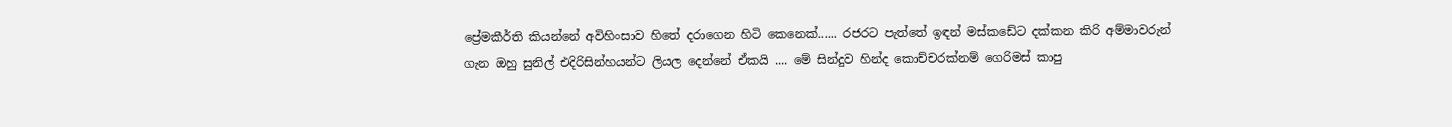ප්‍රේමකීර්ති කියන්නේ අවිහිංසාව හිතේ දරාගෙන හිටි කෙනෙක්...... රජරට පැත්තේ ඉඳන් මස්කඩේට දක්කන කිරි අම්මාවරුන් ගැන ඔහු සුනිල් එදිරිසින්හයන්ට ලියල දෙන්නේ ඒකයි .... මේ සින්දුව හින්ද කොච්චරක්නම් ගෙරිමස් කාපු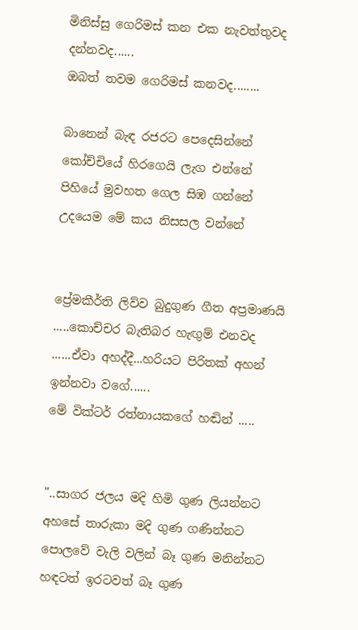මිනිස්සු ගෙරිමස් කන එක නැවත්තුවද දන්නවද......
ඔබත් තවම ගෙරිමස් කනවද........

බානෙන් බැඳ රජරට පෙදෙසින්නේ
කෝච්චියේ හිරගෙයි ලැග එන්නේ
පිහියේ මුවහත ගෙල සිඹ ගන්නේ
උදයෙම මේ කය නිසසල වන්නේ


ප්‍රේමකීර්ති ලිව්ව බුදුගුණ ගීත අප්‍රමාණයි .....කොච්චර බැතිබර හැඟුම් එනවද ......ඒවා අහද්දී...හරියට පිරිතක් අහන් ඉන්නවා වගේ......
මේ වික්ටර් රත්නායකගේ හඬින් .....


"..සාගර ජලය මදි හිමි ගුණ ලියන්නට
අහසේ තාරුකා මදි ගුණ ගණින්නට
පොලවේ වැලි වලින් බෑ ගුණ මනින්නට
හඳටත් ඉරටවත් බෑ ගුණ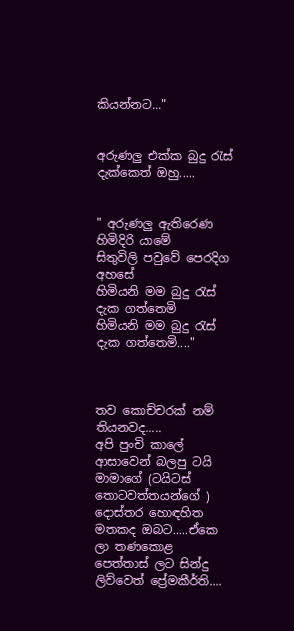කියන්නට..."


අරුණලු එක්ක බුදු රැස් දැක්කෙත් ඔහු.....


" අරුණලු ඇතිරෙණ හිමිදිරි යාමේ
සිතුවිලි පවුවේ පෙරදිග අහසේ
හිමියනි මම බුදු රැස් දැක ගත්තෙමි
හිමියනි මම බුදු රැස් දැක ගත්තෙමි...."



තව කොච්චරක් නම් තියනවද.....
අපි පුංචි කාලේ ආසාවෙන් බලපු ටයි මාමාගේ (ටයිටස් තොටවත්තයන්ගේ ) දොස්තර හොඳහිත මතකද ඔබට.....ඒකෙ ලා තණකොළ පෙත්තාස් ලට සින්දු ලිව්වෙත් ප්‍රේමකීර්ති....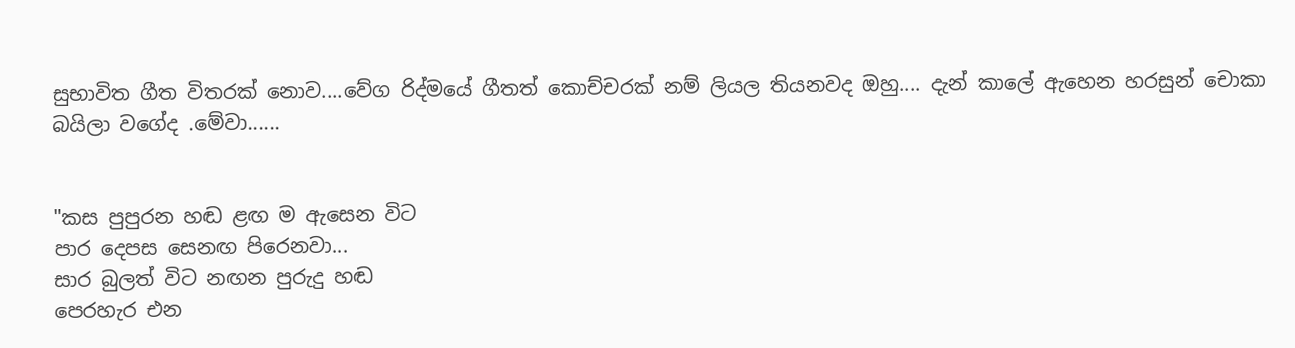සුභාවිත ගීත විතරක් නොව....වේග රිද්මයේ ගීතත් කොච්චරක් නම් ලියල තියනවද ඔහු.... දැන් කාලේ ඇහෙන හරසුන් චොකා බයිලා වගේද .මේවා......


"කස පුපුරන හඬ ළඟ ම ඇසෙන විට
පාර දෙපස සෙනඟ පිරෙනවා...
සාර බුලත් විට නඟන පුරුදු හඬ
පෙරහැර එන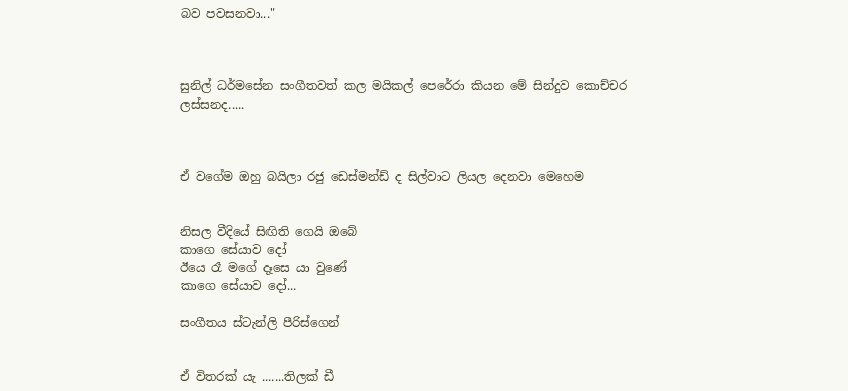බව පවසනවා..."



සුනිල් ධර්මසේන සංගීතවත් කල මයිකල් පෙරේරා කියන මේ සින්දුව කොච්චර ලස්සනද.....



ඒ වගේම ඔහු බයිලා රජු ඩෙස්මන්ඩ් ද සිල්වාට ලියල දෙනවා මෙහෙම


නිසල වීදියේ සිඟිති ගෙයි ඔබේ
කාගෙ සේයාව දෝ
ඊයෙ රෑ මගේ දෑසෙ යා වුණේ
කාගෙ සේයාව දෝ...

සංගීතය ස්ටැන්ලි පීරිස්ගෙන්


ඒ විතරක් යැ .......තිලක් ඩී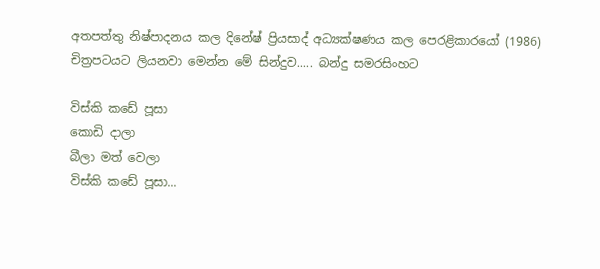අතපත්තු නිෂ්පාදනය කල දිනේෂ් ප්‍රියසාද් අධ්‍යක්ෂණය කල පෙරළිකාරයෝ (1986) චිත්‍රපටයට ලියනවා මෙන්න මේ සින්දුව..... බන්දු සමරසිංහට

විස්කි කඩේ පූසා
කොඩි දාලා
බීලා මත් වෙලා
විස්කි කඩේ පූසා...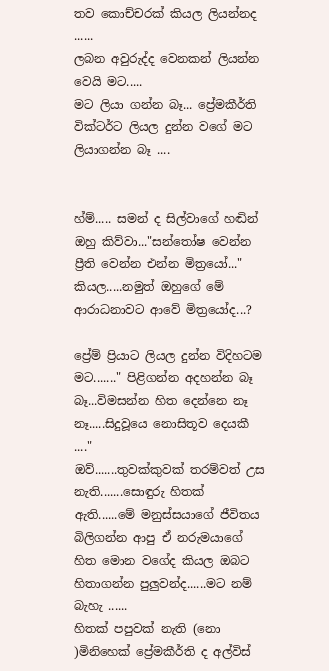තව කොච්චරක් කියල ලියන්නද ......
ලබන අවුරුද්ද වෙනකන් ලියන්න වෙයි මට.....
මට ලියා ගන්න බෑ... ප්‍රේමකීර්ති වික්ටර්ට ලියල දුන්න වගේ මට ලියාගන්න බෑ ....


හ්ම්..... සමන් ද සිල්වාගේ හඬින් ඔහු කිව්වා..."සන්තෝෂ වෙන්න ප්‍රීති වෙන්න එන්න මිත්‍රයෝ..." කියල.....නමුත් ඔහුගේ මේ ආරාධනාවට ආවේ මිත්‍රයෝද...?

ප්‍රේම් ප්‍රියාට ලියල දුන්න විදිහටම මට......." පිළිගන්න අදහන්න බෑ බෑ...විමසන්න හිත දෙන්නෙ නෑ නෑ.....සිදුවූයෙ නොසිතූව දෙයකී ...."
ඔව්.......තුවක්කුවක් තරම්වත් උස නැති.......සොඳුරු හිතක් ඇති......මේ මනුස්සයාගේ ජීවිතය බිලිගන්න ආපු ඒ නරුමයාගේ හිත මොන වගේද කියල ඔබට හිතාගන්න පුලුවන්ද......මට නම් බැහැ ......
හිතක් පපුවක් නැති (නො )මිනිහෙක් ප්‍රේමකීර්ති ද අල්විස්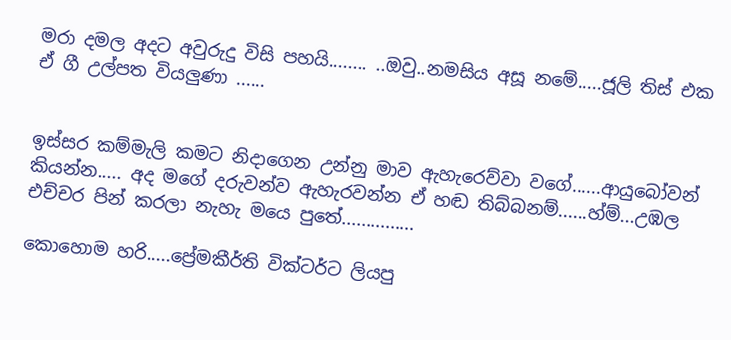මරා දමල අදට අවුරුදු විසි පහයි........ ..ඔවු..නමසිය අසූ නමේ.....ජූලි තිස් එක ඒ ගී උල්පත වියලුණා ......


ඉස්සර කම්මැලි කමට නිදාගෙන උන්නු මාව ඇහැරෙව්වා වගේ......ආයුබෝවන් කියන්න..... අද මගේ දරුවන්ව ඇහැරවන්න ඒ හඬ තිබ්බනම්......හ්ම්...උඹල එච්චර පින් කරලා නැහැ මයෙ පුතේ...............

කොහොම හරි.....ප්‍රේමකීර්ති වික්ටර්ට ලියපු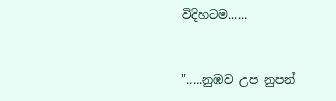විදිහටම......


".....නුඹව උප නුපන්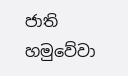ජාති හමුවේවා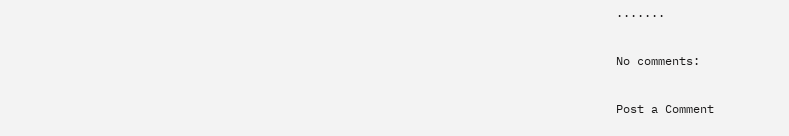.......

No comments:

Post a Comment